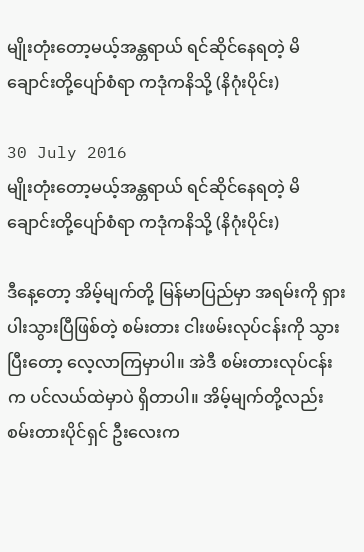မျိုးတုံးတော့မယ့်အန္တရာယ် ရင်ဆိုင်နေရတဲ့ မိချောင်းတို့ပျော်စံရာ ကဒုံကနိသို့ (နိဂုံးပိုင်း)

30 July 2016
မျိုးတုံးတော့မယ့်အန္တရာယ် ရင်ဆိုင်နေရတဲ့ မိချောင်းတို့ပျော်စံရာ ကဒုံကနိသို့ (နိဂုံးပိုင်း)

ဒီနေ့တော့ အိမ့်မျက်တို့ မြန်မာပြည်မှာ အရမ်းကို ရှားပါးသွားပြီဖြစ်တဲ့ စမ်းတား ငါးဖမ်းလုပ်ငန်းကို သွားပြီးတော့ လေ့လာကြမှာပါ။ အဲဒီ စမ်းတားလုပ်ငန်းက ပင်လယ်ထဲမှာပဲ ရှိတာပါ။ အိမ့်မျက်တို့လည်း စမ်းတားပိုင်ရှင် ဦးလေးက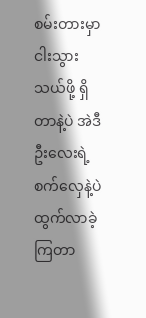စမ်းတားမှာ ငါးသွားသယ်ဖို့ ရှိတာနဲ့ပဲ အဲဒီဦးလေးရဲ့ စက်လှေနဲ့ပဲ ထွက်လာခဲ့ကြတာ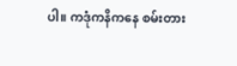ပါ။ ကဒုံကနိကနေ စမ်းတား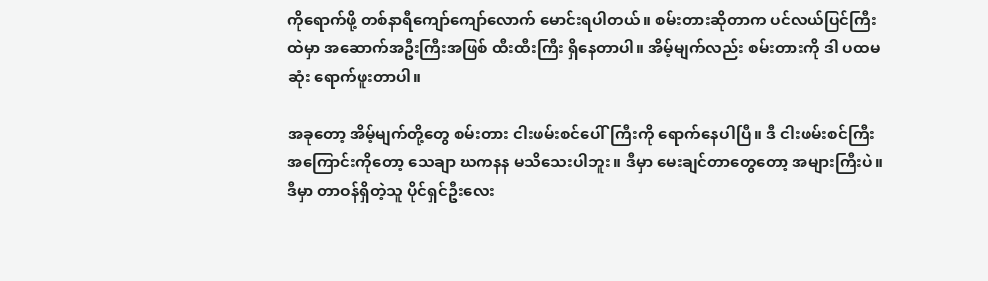ကိုရောက်ဖို့ တစ်နာရီကျော်ကျော်လောက် မောင်းရပါတယ်။ စမ်းတားဆိုတာက ပင်လယ်ပြင်ကြီးထဲမှာ အဆောက်အဦးကြီးအဖြစ် ထီးထီးကြီး ရှိနေတာပါ။ အိမ့်မျက်လည်း စမ်းတားကို ဒါ ပထမဆုံး ရောက်ဖူးတာပါ။

အခုတော့ အိမ့်မျက်တို့တွေ စမ်းတား ငါးဖမ်းစင်ပေါ်ကြီးကို ရောက်နေပါပြီ။ ဒီ ငါးဖမ်းစင်ကြီးအကြောင်းကိုတော့ သေချာ ဃကနန မသိသေးပါဘူး။ ဒီမှာ မေးချင်တာတွေတော့ အများကြီးပဲ။ ဒီမှာ တာဝန်ရှိတဲ့သူ ပိုင်ရှင်ဦးလေး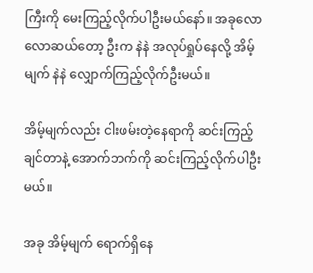ကြီးကို မေးကြည့်လိုက်ပါဦးမယ်နော်။ အခုလောလောဆယ်တော့ ဦးက နဲနဲ အလုပ်ရှုပ်နေလို့ အိမ့်မျက် နဲနဲ လျှောက်ကြည့်လိုက်ဦးမယ်။

အိမ့်မျက်လည်း ငါးဖမ်းတဲ့နေရာကို ဆင်းကြည့်ချင်တာနဲ့ အောက်ဘက်ကို ဆင်းကြည့်လိုက်ပါဦးမယ်။

အခု အိမ့်မျက် ရောက်ရှိနေ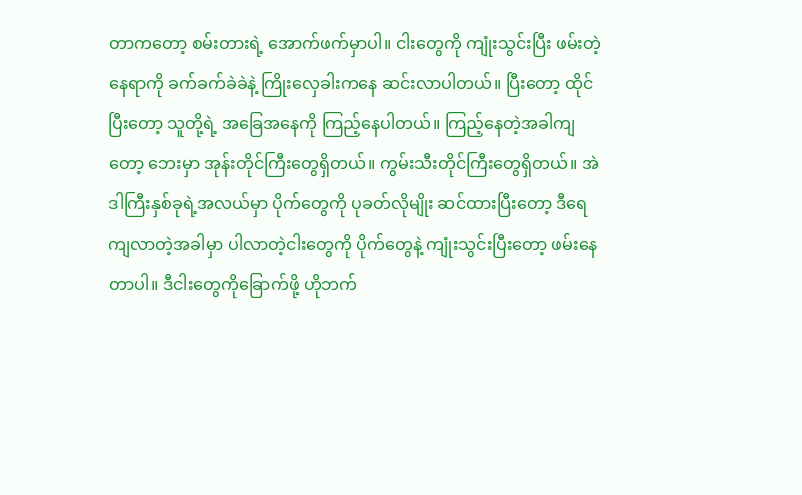တာကတော့ စမ်းတားရဲ့ အောက်ဖက်မှာပါ။ ငါးတွေကို ကျုံးသွင်းပြီး ဖမ်းတဲ့နေရာကို ခက်ခက်ခဲခဲနဲ့ ကြိုးလှေခါးကနေ ဆင်းလာပါတယ်။ ပြီးတော့ ထိုင်ပြီးတော့ သူတို့ရဲ့ အခြေအနေကို ကြည့်နေပါတယ်။ ကြည့်နေတဲ့အခါကျတော့ ဘေးမှာ အုန်းတိုင်ကြီးတွေရှိတယ်။ ကွမ်းသီးတိုင်ကြီးတွေရှိတယ်။ အဲဒါကြီးနှစ်ခုရဲ့အလယ်မှာ ပိုက်တွေကို ပုခတ်လိုမျိုး ဆင်ထားပြီးတော့ ဒီရေကျလာတဲ့အခါမှာ ပါလာတဲ့ငါးတွေကို ပိုက်တွေနဲ့ ကျုံးသွင်းပြီးတော့ ဖမ်းနေတာပါ။ ဒီငါးတွေကိုခြောက်ဖို့ ဟိုဘက်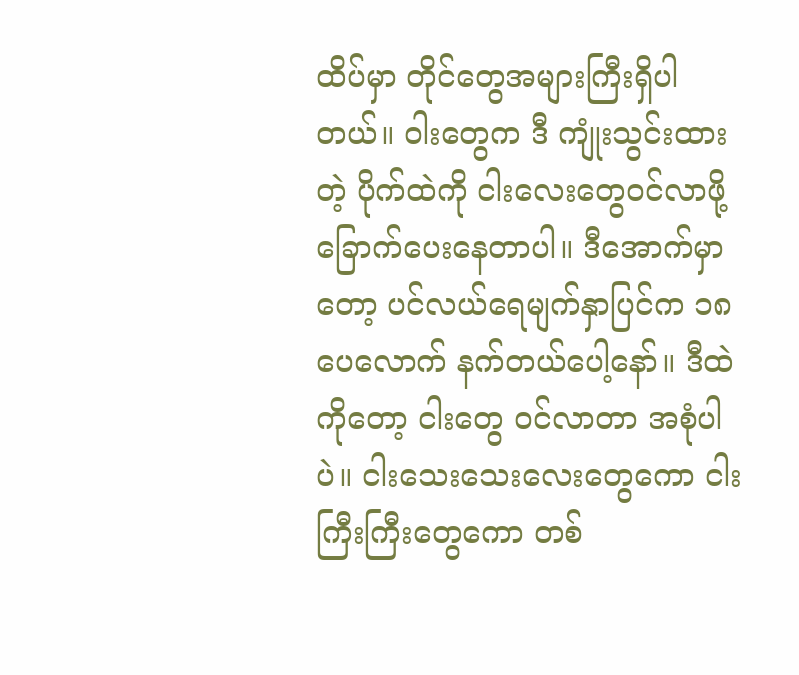ထိပ်မှာ တိုင်တွေအများကြီးရှိပါတယ်။ ဝါးတွေက ဒီ ကျုံးသွင်းထားတဲ့ ပိုက်ထဲကို ငါးလေးတွေဝင်လာဖို့ ခြောက်ပေးနေတာပါ။ ဒီအောက်မှာတော့ ပင်လယ်ရေမျက်နှာပြင်က ၁၈ ပေလောက် နက်တယ်ပေါ့နော်။ ဒီထဲကိုတော့ ငါးတွေ ဝင်လာတာ အစုံပါပဲ။ ငါးသေးသေးလေးတွေကော ငါးကြီးကြီးတွေကော တစ်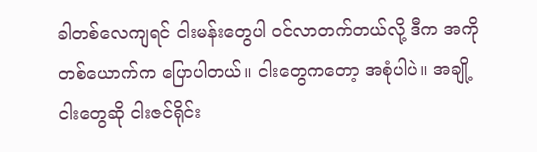ခါတစ်လေကျရင် ငါးမန်းတွေပါ ဝင်လာတက်တယ်လို့ ဒီက အကိုတစ်ယောက်က ပြောပါတယ်။ ငါးတွေကတော့ အစုံပါပဲ။ အချို့ငါးတွေဆို ငါးဇင်ရိုင်း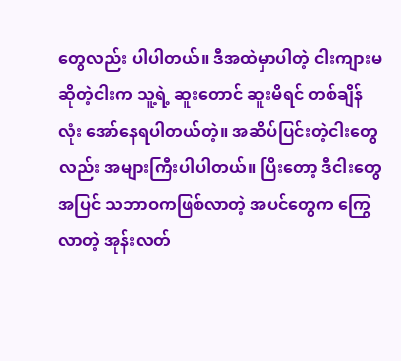တွေလည်း ပါပါတယ်။ ဒီအထဲမှာပါတဲ့ ငါးကျားမဆိုတဲ့ငါးက သူ့ရဲ့ ဆူးတောင် ဆူးမိရင် တစ်ချိန်လုံး အော်နေရပါတယ်တဲ့။ အဆိပ်ပြင်းတဲ့ငါးတွေလည်း အများကြီးပါပါတယ်။ ပြိးတော့ ဒီငါးတွေအပြင် သဘာဝကဖြစ်လာတဲ့ အပင်တွေက ကြွေလာတဲ့ အုန်းလတ်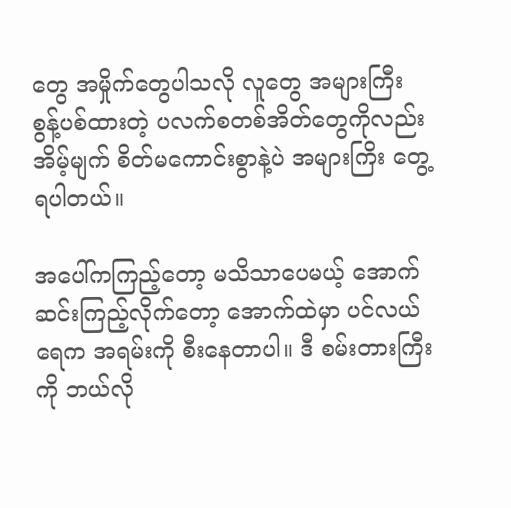တွေ အမှိုက်တွေပါသလို လူတွေ အများကြီး စွန့်ပစ်ထားတဲ့ ပလက်စတစ်အိတ်တွေကိုလည်း အိမ့်မျက် စိတ်မကောင်းစွာနဲ့ပဲ အများကြိး တွေ့ရပါတယ်။

အပေါ်ကကြည့်တော့ မသိသာပေမယ့် အောက်ဆင်းကြည့်လိုက်တော့ အောက်ထဲမှာ ပင်လယ်ရေက အရမ်းကို စီးနေတာပါ။ ဒီ စမ်းတားကြီးကို ဘယ်လို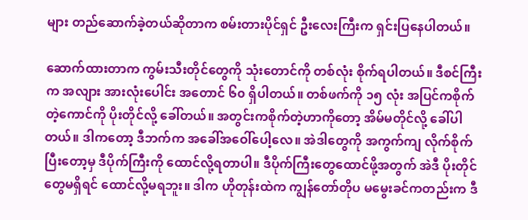များ တည်ဆောက်ခဲ့တယ်ဆိုတာက စမ်းတားပိုင်ရှင် ဦးလေးကြီးက ရှင်းပြနေပါတယ်။

ဆောက်ထားတာက ကွမ်းသီးတိုင်တွေကို သုံးတောင်ကို တစ်လုံး စိုက်ရပါတယ်။ ဒီစင်ကြီးက အလျား အားလုံးပေါင်း အတောင် ၆၀ ရှိပါတယ်။ တစ်ဖက်ကို ၁၅ လုံး အပြင်ကစိုက်တဲ့ကောင်ကို ပိုးတိုင်လို့ ခေါ်တယ်။ အတွင်းကစိုက်တဲ့ဟာကိုတော့ အိမ်မတိုင်လို့ ခေါ်ပါတယ်။ ဒါကတော့ ဒီဘက်က အခေါ်အဝေါ်ပေါ့လေ။ အဲဒါတွေကို အကွက်ကျ လိုက်စိုက်ပြီးတော့မှ ဒီပိုက်ကြီးကို ထောင်လို့ရတာပါ။ ဒီပိုက်ကြီးတွေထောင်ဖို့အတွက် အဲဒီ ပိုးတိုင်တွေမရှိရင် ထောင်လို့မရဘူး။ ဒါက ဟိုတုန်းထဲက ကျွန်တော်တိုပ မမွေးခင်ကတည်းက ဒီ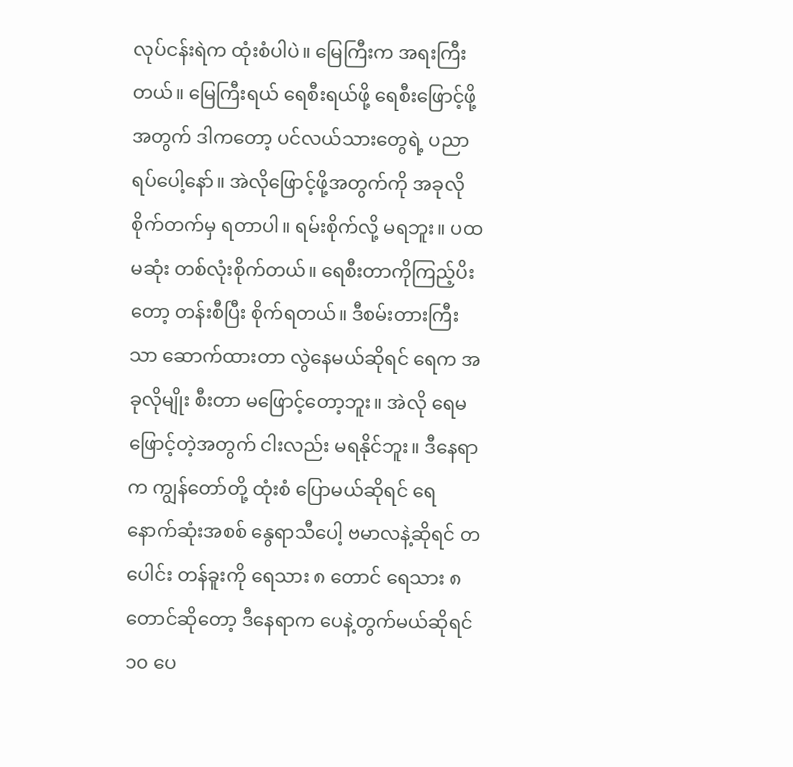လုပ်ငန်းရဲက ထုံးစံပါပဲ။ မြေကြီးက အရးကြီးတယ်။ မြေကြီးရယ် ရေစီးရယ်ဖို့ ရေစီးဖြောင့်ဖို့အတွက် ဒါကတော့ ပင်လယ်သားတွေရဲ့ ပညာရပ်ပေါ့နော်။ အဲလိုဖြောင့်ဖို့အတွက်ကို အခုလို စိုက်တက်မှ ရတာပါ။ ရမ်းစိုက်လို့ မရဘူး။ ပထမဆုံး တစ်လုံးစိုက်တယ်။ ရေစီးတာကိုကြည့်ပိးတော့ တန်းစီပြီး စိုက်ရတယ်။ ဒီစမ်းတားကြီးသာ ဆောက်ထားတာ လွဲနေမယ်ဆိုရင် ရေက အခုလိုမျိုး စီးတာ မဖြောင့်တော့ဘူး။ အဲလို ရေမဖြောင့်တဲ့အတွက် ငါးလည်း မရနိုင်ဘူး။ ဒီနေရာက ကျွန်တော်တို့ ထုံးစံ ပြောမယ်ဆိုရင် ရေ နောက်ဆုံးအစစ် နွေရာသီပေါ့ ဗမာလနဲ့ဆိုရင် တပေါင်း တန်ခူးကို ရေသား ၈ တောင် ရေသား ၈ တောင်ဆိုတော့ ဒီနေရာက ပေနဲ့တွက်မယ်ဆိုရင် ၁၀ ပေ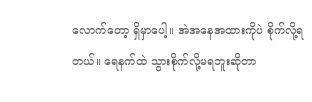လောက်တော့ ရှိမှာပေါ့။ အဲအနေအထားကိုပဲ စိုက်လို့ရတယ်။ ရေနက်ထဲ သွားစိုက်လို့မရဘူးဆိုတာ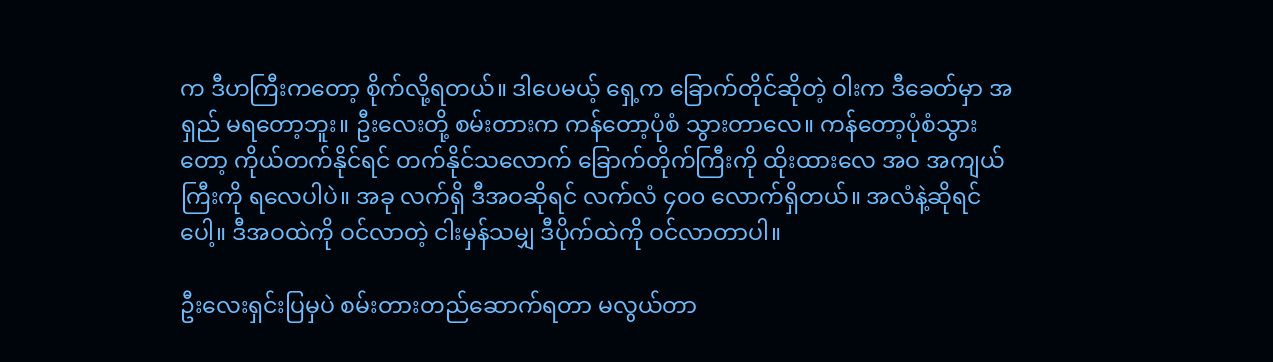က ဒီဟကြီးကတော့ စိုက်လို့ရတယ်။ ဒါပေမယ့် ရှေ့က ခြောက်တိုင်ဆိုတဲ့ ဝါးက ဒီခေတ်မှာ အရှည် မရတော့ဘူး။ ဦးလေးတို့ စမ်းတားက ကန်တော့ပုံစံ သွားတာလေ။ ကန်တော့ပုံစံသွားတော့ ကိုယ်တက်နိုင်ရင် တက်နိုင်သလောက် ခြောက်တိုက်ကြီးကို ထိုးထားလေ အဝ အကျယ်ကြီးကို ရလေပါပဲ။ အခု လက်ရှိ ဒီအဝဆိုရင် လက်လံ ၄၀၀ လောက်ရှိတယ်။ အလံနဲ့ဆိုရင်ပေါ့။ ဒီအဝထဲကို ဝင်လာတဲ့ ငါးမှန်သမျှ ဒီပိုက်ထဲကို ဝင်လာတာပါ။

ဦးလေးရှင်းပြမှပဲ စမ်းတားတည်ဆောက်ရတာ မလွယ်တာ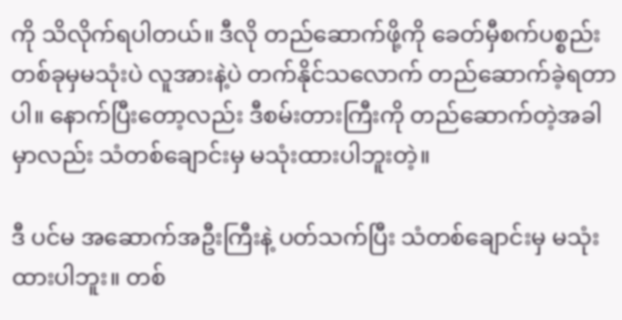ကို သိလိုက်ရပါတယ်။ ဒီလို တည်ဆောက်ဖို့ကို ခေတ်မှီစက်ပစ္စည်း တစ်ခုမှမသုံးပဲ လူအားနဲ့ပဲ တက်နိုင်သလောက် တည်ဆောက်ခဲ့ရတာပါ။ နောက်ပြီးတော့လည်း ဒီစမ်းတားကြီးကို တည်ဆောက်တဲ့အခါမှာလည်း သံတစ်ချောင်းမှ မသုံးထားပါဘူးတဲ့။

ဒီ ပင်မ အဆောက်အဦးကြီးနဲ့ ပတ်သက်ပြီး သံတစ်ချောင်းမှ မသုံးထားပါဘူး။ တစ်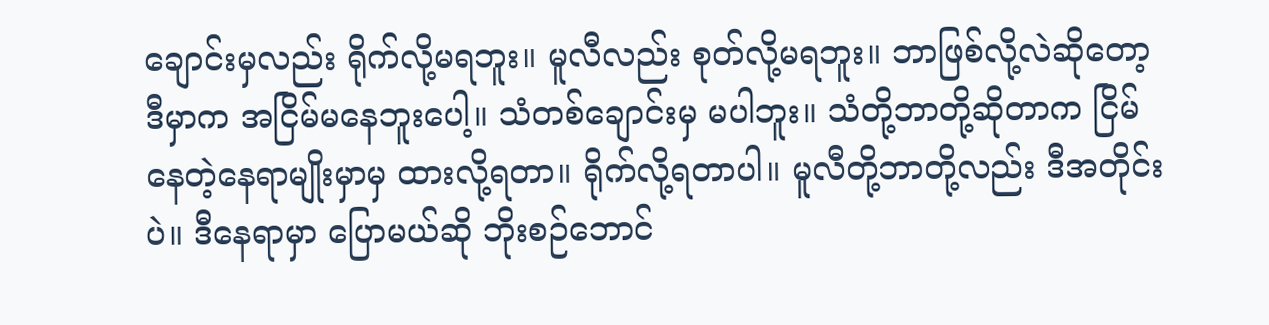ချောင်းမှလည်း ရိုက်လို့မရဘူး။ မူလီလည်း စုတ်လို့မရဘူး။ ဘာဖြစ်လို့လဲဆိုတော့ ဒီမှာက အငြိမ်မနေဘူးပေါ့။ သံတစ်ချောင်းမှ မပါဘူး။ သံတို့ဘာတို့ဆိုတာက ငြိမ်နေတဲ့နေရာမျိုးမှာမှ ထားလို့ရတာ။ ရိုက်လို့ရတာပါ။ မူလီတို့ဘာတို့လည်း ဒီအတိုင်းပဲ။ ဒီနေရာမှာ ပြောမယ်ဆို ဘိုးစဉ်ဘောင်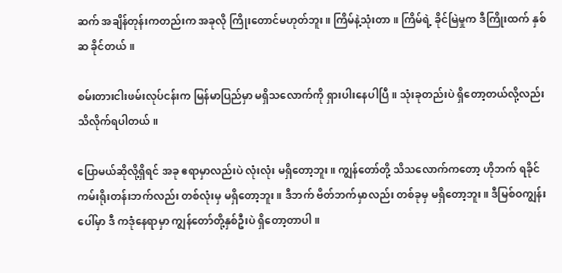ဆက် အချိန်တုန်းကတည်းက အခုလို ကြိုးတောင်မဟုတ်ဘူး။ ကြိမ်နဲ့သုံးတာ။ ကြိမ်ရဲ့ ခိုင်မြဲမှုက ဒီကြိုးထက် နှစ်ဆ ခိုင်တယ်။

စမ်းတားငါးဖမ်းလုပ်ငန်းက မြန်မာပြည်မှာ မရှိသလောက်ကို ရှားပါးနေပါပြီ။ သုံးခုတည်းပဲ ရှိတော့တယ်လို့လည်း သိလိုက်ရပါတယ်။

ပြောမယ်ဆိုလို့ရှိရင် အခု ဧရာမှာလည်းပဲ လုံးလုံး မရှိတော့ဘူး။ ကျွန်တော်တို့ သိသလောက်ကတော့ ဟိုဘက် ရခိုင်ကမ်းရိုးတန်းဘက်လည်း တစ်လုံးမှ မရှိတော့ဘူး။ ဒီဘက် ဗိတ်ဘက်မှာလည်း တစ်ခုမှ မရှိတော့ဘူး။ ဒီမြစ်ဝကျွန်းပေါ်မှာ ဒီ ကဒုံနေရာမှာ ကျွန်တော်တို့နှစ်ဦးပဲ ရှိတော့တာပါ။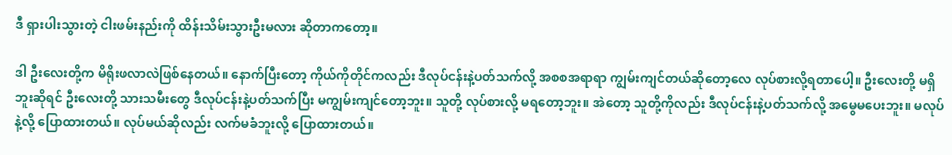ဒီ ရှားပါးသွားတဲ့ ငါးဖမ်းနည်းကို ထိန်းသိမ်းသွားဦးမလား ဆိုတာကတော့။

ဒါ ဦးလေးတို့က မိရိုးဖလာလဲဖြစ်နေတယ်။ နောက်ပြီးတော့ ကိုယ်ကိုတိုင်ကလည်း ဒီလုပ်ငန်းနဲ့ပတ်သက်လို့ အစစအရာရာ ကျွမ်းကျင်တယ်ဆိုတော့လေ လုပ်စားလို့ရတာပေါ့။ ဦးလေးတို့ မရှိဘူးဆိုရင် ဦးလေးတို့ သားသမီးတွေ ဒီလုပ်ငန်းနဲ့ပတ်သက်ပြီး မကျွမ်းကျင်တော့ဘူး။ သူတို့ လုပ်စားလို့ မရတော့ဘူး။ အဲတော့ သူတို့ကိုလည်း ဒီလုပ်ငန်းနဲ့ပတ်သက်လို့ အမွေမပေးဘူး။ မလုပ်နဲ့လို့ ပြောထားတယ်။ လုပ်မယ်ဆိုလည်း လက်မခံဘူးလို့ ပြောထားတယ်။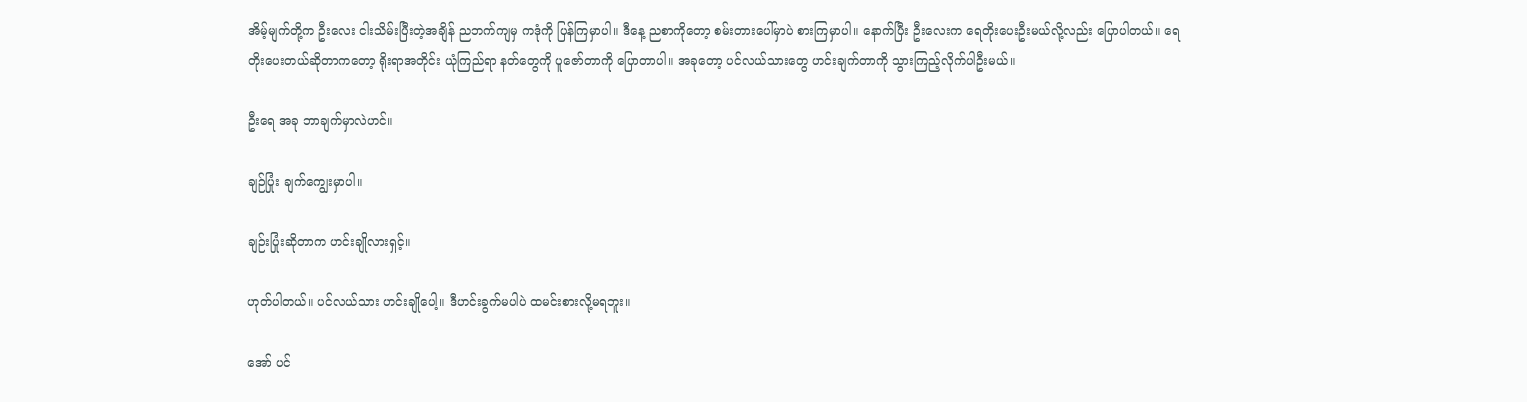အိမ့်မျက်တို့က ဦးလေး ငါးသိမ်းပြီးတဲ့အချိန် ညဘက်ကျမှ ကဒုံကို ပြန်ကြမှာပါ။ ဒီနေ့ ညစာကိုတော့ စမ်းတားပေါ်မှာပဲ စားကြမှာပါ။ နောက်ပြီး ဦးလေးက ရေတိုးပေးဦးမယ်လို့လည်း ပြောပါတယ်။ ရေတိုးပေးတယ်ဆိုတာကတော့ ရိုးရာအတိုင်း ယုံကြည်ရာ နတ်တွေကို ပူဇော်တာကို ပြောတာပါ။ အခုတော့ ပင်လယ်သားတွေ ဟင်းချက်တာကို သွားကြည့်လိုက်ပါဦးမယ်။

ဦးရေ အခု ဘာချက်မှာလဲဟင်။

ချဉ်ပြုံး ချက်ကျွေးမှာပါ။

ချဉ်းပြုံးဆိုတာက ဟင်းချိုလားရှင့်။

ဟုတ်ပါတယ်။ ပင်လယ်သား ဟင်းချိုပေါ့။ ဒီဟင်းခွက်မပါပဲ ထမင်းစားလို့မရဘူး။

အော် ပင်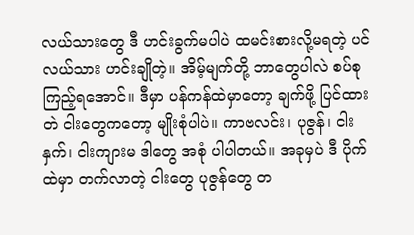လယ်သားတွေ ဒီ ဟင်းခွက်မပါပဲ ထမင်းစားလို့မရတဲ့ ပင်လယ်သား ဟင်းချိုတဲ့။ အိမ့်မျက်တို့ ဘာတွေပါလဲ စပ်စုကြည့်ရအောင်။ ဒီမှာ ပန်ကန်ထဲမှာတော့ ချက်ဖို့ ပြင်ထားတဲ ငါးတွေကတော့ မျိုးစုံပါပဲ။ ကာဗလင်း၊ ပုဇွန်၊ ငါးနှက်၊ ငါးကျားမ ဒါတွေ အစုံ ပါပါတယ်။ အခုမှပဲ ဒီ ပိုက်ထဲမှာ တက်လာတဲ့ ငါးတွေ ပုဇွန်တွေ တ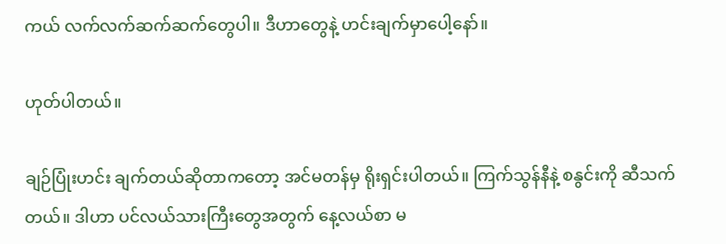ကယ် လက်လက်ဆက်ဆက်တွေပါ။ ဒီဟာတွေနဲ့ ဟင်းချက်မှာပေါ့နော်။

ဟုတ်ပါတယ်။

ချဉ်ပြုံးဟင်း ချက်တယ်ဆိုတာကတော့ အင်မတန်မှ ရိုးရှင်းပါတယ်။ ကြက်သွန်နီနဲ့ စနွင်းကို ဆီသက်တယ်။ ဒါဟာ ပင်လယ်သားကြီးတွေအတွက် နေ့လယ်စာ မ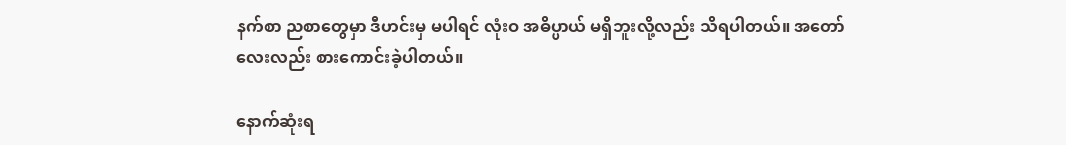နက်စာ ညစာတွေမှာ ဒီဟင်းမှ မပါရင် လုံးဝ အဓိပ္ပာယ် မရှိဘူးလို့လည်း သိရပါတယ်။ အတော်လေးလည်း စားကောင်းခဲ့ပါတယ်။

နောက်ဆုံးရ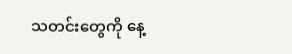သတင်းတွေကို နေ့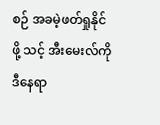စဉ် အခမဲ့ဖတ်ရှုနိုင်ဖို့ သင့် အီးမေးလ်ကို ဒီနေရာ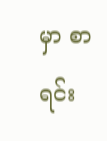မှာ စာရင်း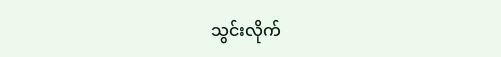သွင်းလိုက်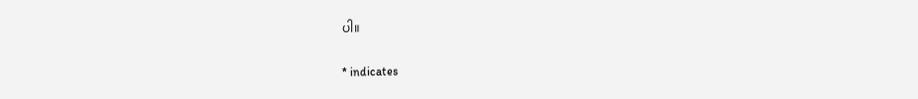ပါ။

* indicates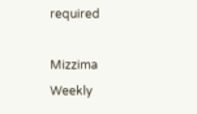required

Mizzima Weekly